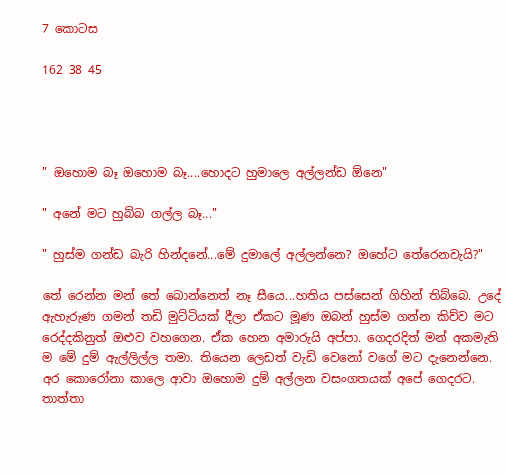7 කොටස

162 38 45




" ඔහොම බෑ ඔහොම බෑ....හොදට හුමාලෙ අල්ලන්ඩ ඕනෙ"

" අනේ මට හුබ්බ ගල්ල බෑ..."

" හුස්ම ගන්ඩ බැරි හින්දනේ...මේ දුමාලේ අල්ලන්නෙ? ඔහේට තේරෙනවැයි?"

තේ රෙන්න මන් තේ බොන්නෙත් නෑ සීයෙ...හතිය පස්සෙන් ගිහින් තිබ්බෙ. උදේ ඇහැරුණ ගමන් තඩි මුට්ටියක් දීලා ඒකට මූණ ඔබන් හුස්ම ගන්න කිව්ව මට රෙද්දකිනුත් ඔළුව වහගෙන. ඒක හෙන අමාරුයි අප්පා. ගෙදරදිත් මන් අකමැති ම මේ දුම් ඇල්ලිල්ල තමා. තියෙන ලෙඩත් වැඩි වෙනෝ වගේ මට දැනෙන්නෙ. අර කොරෝනා කාලෙ ආවා ඔහොම දුම් අල්ලන වසංගතයක් අපේ ගෙදරට. තාත්තා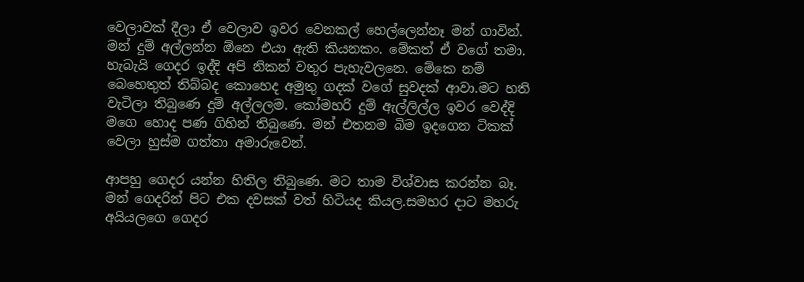වෙලාවක් දීලා ඒ වෙලාව ඉවර වෙනකල් හෙල්ලෙන්නෑ මන් ගාවින්. මන් දුම් අල්ලන්න ඕනෙ එයා ඇති කියනකං. මේකත් ඒ වගේ තමා. හැබැයි ගෙදර ඉද්දි අපි නිකන් වතුර පැහැවලනෙ. මේකෙ නම් බෙහෙතුත් තිබ්බද කොහෙද අමුතු ගදක් වගේ සුවදක් ආවා.මට හති වැටිලා තිබුණෙ දුම් අල්ලලම. කෝමහරි දුම් ඇල්ලිල්ල ඉවර වෙද්දි මගෙ හොද පණ ගිහින් තිබුණෙ. මන් එතනම බිම ඉදගෙන ටිකක් වෙලා හුස්ම ගත්තා අමාරුවෙන්.

ආපහු ගෙදර යන්න හිතිල තිබුණෙ. මට තාම විශ්වාස කරන්න බෑ. මන් ගෙදරින් පිට එක දවසක් වත් හිටියද කියල.සමහර දාට මහරු අයියලගෙ ගෙදර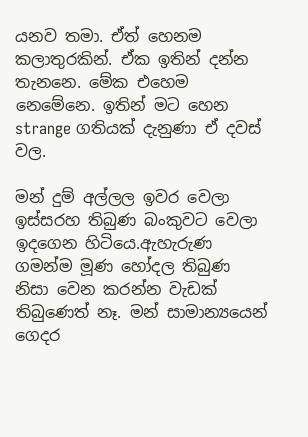යනව තමා. ඒත් හෙනම කලාතුරකින්. ඒක ඉතින් දන්න තැනනෙ. මේක එහෙම නෙමේනෙ. ඉතින් මට හෙන strange ගතියක් දැනුණා ඒ දවස් වල.

මන් දුම් අල්ලල ඉවර වෙලා ඉස්සරහ තිබුණ බංකුවට වෙලා ඉදගෙන හිටියෙ.ඇහැරුණ ගමන්ම මූණ හෝදල තිබුණ නිසා වෙන කරන්න වැඩක් තිබුණෙත් නෑ. මන් සාමාන්‍යයෙන් ගෙදර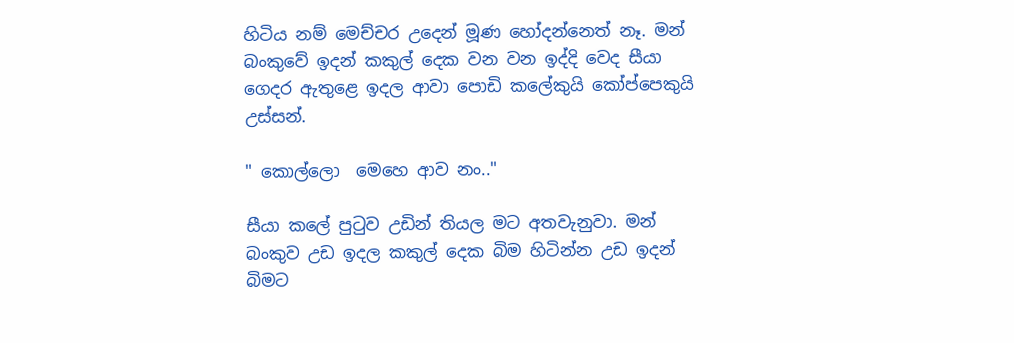හිටිය නම් මෙච්චර උදෙන් මූණ හෝදන්නෙත් නෑ. මන් බංකුවේ ඉදන් කකුල් දෙක වන වන ඉද්දි වෙද සීයා ගෙදර ඇතුළෙ ඉදල ආවා පොඩි කලේකුයි කෝප්පෙකුයි උස්සන්.

" කොල්ලො  මෙහෙ ආව නං.."

සීයා කලේ පුටුව උඩින් තියල මට අතවැනුවා. මන් බංකුව උඩ ඉදල කකුල් දෙක බිම හිටින්න උඩ ඉදන් බිමට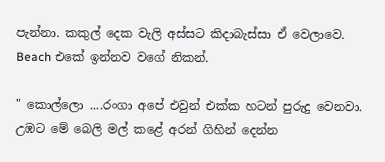පැන්නා. කකුල් දෙක වැලි අස්සට කිදාබැස්සා ඒ වෙලාවෙ. Beach එකේ ඉන්නව වගේ නිකන්.

" කොල්ලො ....රංගා අපේ එවුන් එක්ක හටන් පුරුදු වෙනවා. උඹට මේ බෙලි මල් කළේ අරන් ගිහින් දෙන්න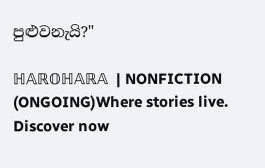පුළුවනැයි?"

ℍ𝔸ℝ𝕆ℍ𝔸ℝ𝔸  | NONFICTION (ONGOING)Where stories live. Discover now